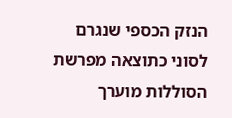הנזק הכספי שנגרם לסוני כתוצאה מפרשת הסוללות מוערך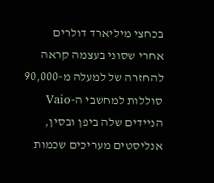בכחצי מיליארד דולרים
אחרי שסוני בעצמה קראה להחזרה של למעלה מ-90,000 סוללות למחשבי ה-Vaio הניידים שלה ביפן ובסין, אנליסטים מעריכים שכמות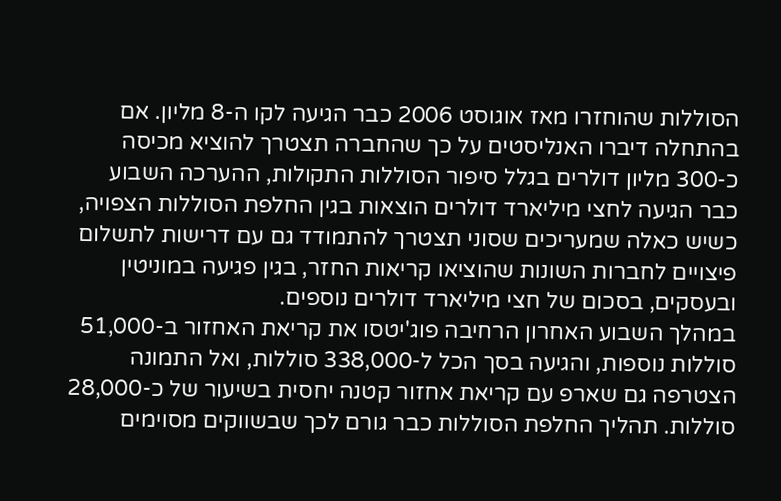הסוללות שהוחזרו מאז אוגוסט 2006 כבר הגיעה לקו ה-8 מליון. אם בהתחלה דיברו האנליסטים על כך שהחברה תצטרך להוציא מכיסה כ-300 מליון דולרים בגלל סיפור הסוללות התקולות, ההערכה השבוע כבר הגיעה לחצי מיליארד דולרים הוצאות בגין החלפת הסוללות הצפויה, כשיש כאלה שמעריכים שסוני תצטרך להתמודד גם עם דרישות לתשלום פיצויים לחברות השונות שהוציאו קריאות החזר, בגין פגיעה במוניטין ובעסקים, בסכום של חצי מיליארד דולרים נוספים.
במהלך השבוע האחרון הרחיבה פוג'יטסו את קריאת האחזור ב-51,000 סוללות נוספות, והגיעה בסך הכל ל-338,000 סוללות, ואל התמונה הצטרפה גם שארפ עם קריאת אחזור קטנה יחסית בשיעור של כ-28,000 סוללות. תהליך החלפת הסוללות כבר גורם לכך שבשווקים מסוימים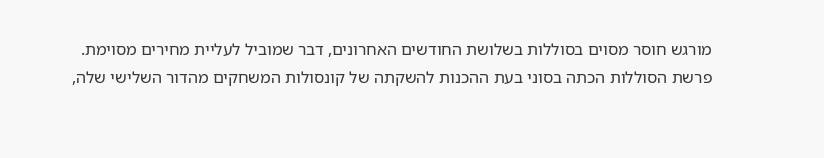מורגש חוסר מסוים בסוללות בשלושת החודשים האחרונים, דבר שמוביל לעליית מחירים מסוימת.
פרשת הסוללות הכתה בסוני בעת ההכנות להשקתה של קונסולות המשחקים מהדור השלישי שלה,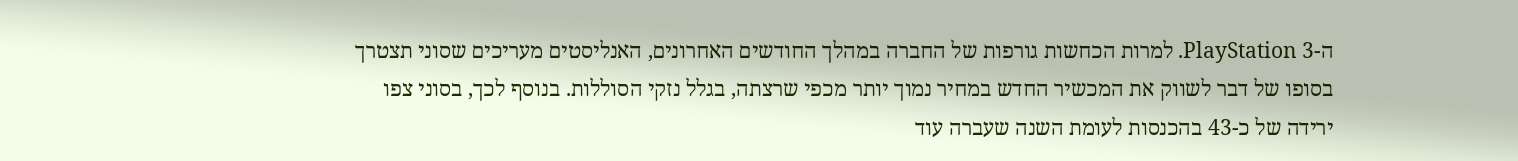ה-PlayStation 3. למרות הכחשות גורפות של החברה במהלך החודשים האחרונים, האנליסטים מעריכים שסוני תצטרך בסופו של דבר לשווק את המכשיר החדש במחיר נמוך יותר מכפי שרצתה, בגלל נזקי הסוללות. בנוסף לכך, בסוני צפו ירידה של כ-43 בהכנסות לעומת השנה שעברה עוד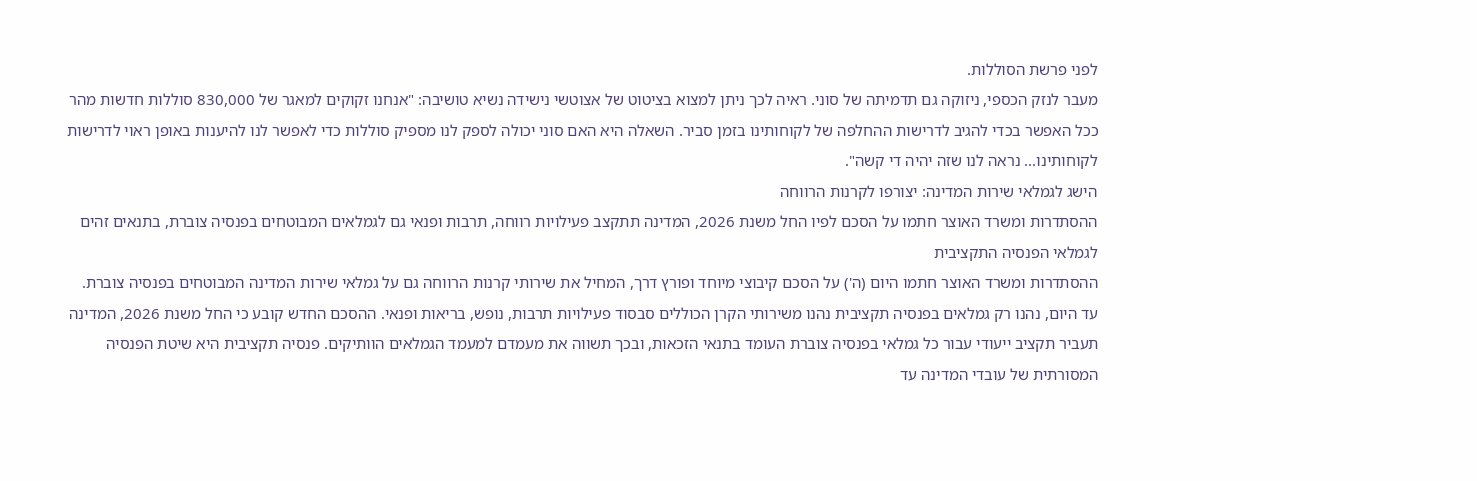לפני פרשת הסוללות.
מעבר לנזק הכספי, ניזוקה גם תדמיתה של סוני. ראיה לכך ניתן למצוא בציטוט של אצוטשי נישידה נשיא טושיבה: "אנחנו זקוקים למאגר של 830,000 סוללות חדשות מהר ככל האפשר בכדי להגיב לדרישות ההחלפה של לקוחותינו בזמן סביר. השאלה היא האם סוני יכולה לספק לנו מספיק סוללות כדי לאפשר לנו להיענות באופן ראוי לדרישות לקוחותינו... נראה לנו שזה יהיה די קשה".
הישג לגמלאי שירות המדינה: יצורפו לקרנות הרווחה
ההסתדרות ומשרד האוצר חתמו על הסכם לפיו החל משנת 2026, המדינה תתקצב פעילויות רווחה, תרבות ופנאי גם לגמלאים המבוטחים בפנסיה צוברת, בתנאים זהים לגמלאי הפנסיה התקציבית
ההסתדרות ומשרד האוצר חתמו היום (ה') על הסכם קיבוצי מיוחד ופורץ דרך, המחיל את שירותי קרנות הרווחה גם על גמלאי שירות המדינה המבוטחים בפנסיה צוברת.
עד היום, נהנו רק גמלאים בפנסיה תקציבית נהנו משירותי הקרן הכוללים סבסוד פעילויות תרבות, נופש, בריאות ופנאי. ההסכם החדש קובע כי החל משנת 2026, המדינה תעביר תקציב ייעודי עבור כל גמלאי בפנסיה צוברת העומד בתנאי הזכאות, ובכך תשווה את מעמדם למעמד הגמלאים הוותיקים. פנסיה תקציבית היא שיטת הפנסיה המסורתית של עובדי המדינה עד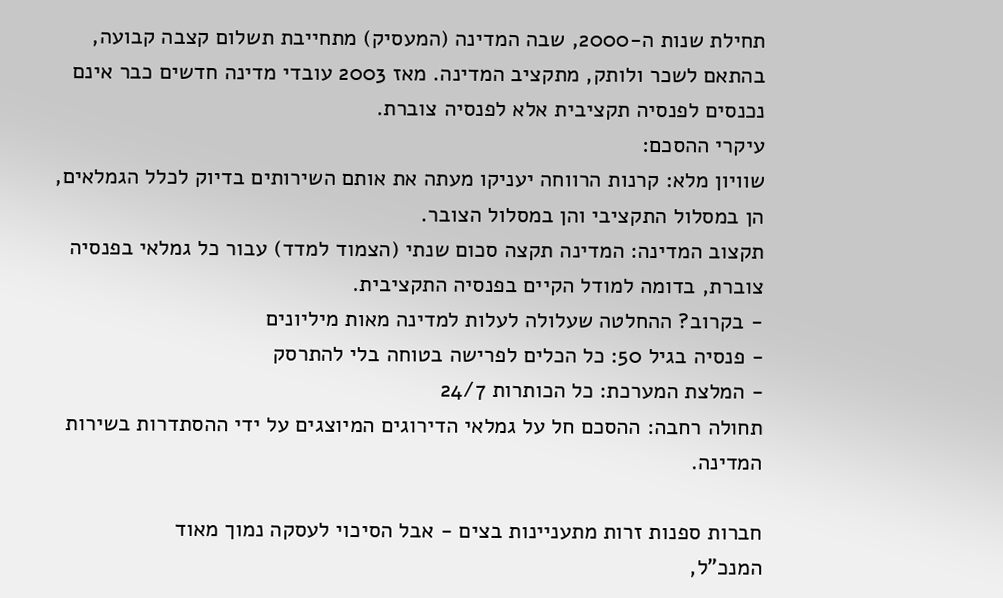תחילת שנות ה-2000, שבה המדינה (המעסיק) מתחייבת תשלום קצבה קבועה, בהתאם לשכר ולותק, מתקציב המדינה. מאז 2003 עובדי מדינה חדשים כבר אינם נכנסים לפנסיה תקציבית אלא לפנסיה צוברת.
עיקרי ההסכם:
שוויון מלא: קרנות הרווחה יעניקו מעתה את אותם השירותים בדיוק לכלל הגמלאים, הן במסלול התקציבי והן במסלול הצובר.
תקצוב המדינה: המדינה תקצה סכום שנתי (הצמוד למדד) עבור כל גמלאי בפנסיה צוברת, בדומה למודל הקיים בפנסיה התקציבית.
- בקרוב? ההחלטה שעלולה לעלות למדינה מאות מיליונים
- פנסיה בגיל 50: כל הכלים לפרישה בטוחה בלי להתרסק
- המלצת המערכת: כל הכותרות 24/7
תחולה רחבה: ההסכם חל על גמלאי הדירוגים המיוצגים על ידי ההסתדרות בשירות המדינה.

חברות ספנות זרות מתעניינות בצים - אבל הסיכוי לעסקה נמוך מאוד
המנכ"ל,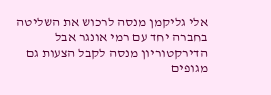אלי גליקמן מנסה לרכוש את השליטה בחברה יחד עם רמי אונגר אבל הדירקטוריון מנסה לקבל הצעות גם מגופים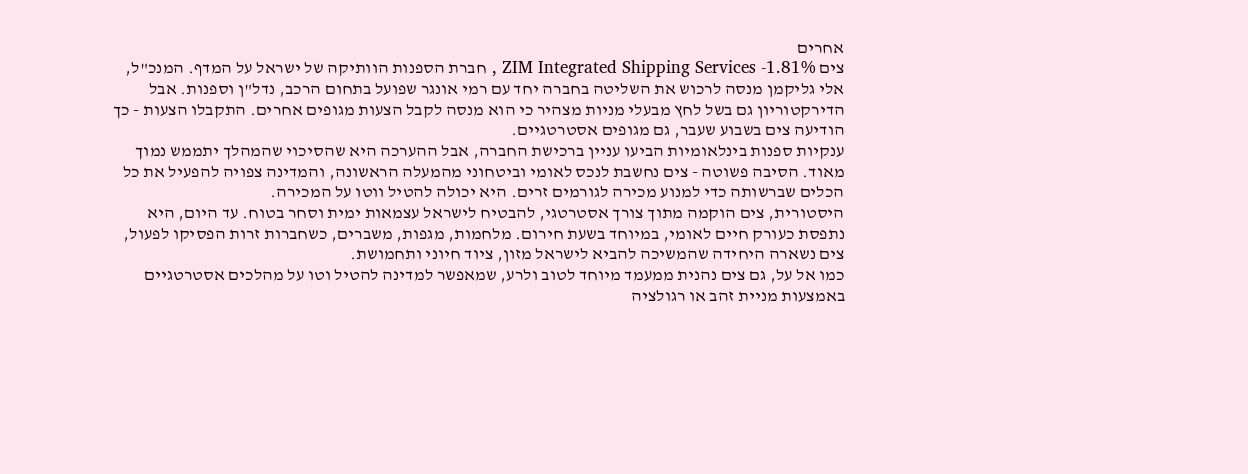אחרים
צים ZIM Integrated Shipping Services -1.81% , חברת הספנות הוותיקה של ישראל על המדף. המנכ"ל, אלי גליקמן מנסה לרכוש את השליטה בחברה יחד עם רמי אונגר שפועל בתחום הרכב, נדל"ן וספנות. אבל הדירקטוריון גם בשל לחץ מבעלי מניות מצהיר כי הוא מנסה לקבל הצעות מגופים אחרים. התקבלו הצעות - כך הודיעה צים בשבוע שעבר, גם מגופים אסטרטגיים.
ענקיות ספנות בינלאומיות הביעו עניין ברכישת החברה, אבל ההערכה היא שהסיכוי שהמהלך יתממש נמוך מאוד. הסיבה פשוטה - צים נחשבת לנכס לאומי וביטחוני מהמעלה הראשונה, והמדינה צפויה להפעיל את כל הכלים שברשותה כדי למנוע מכירה לגורמים זרים. היא יכולה להטיל ווטו על המכירה.
היסטורית, צים הוקמה מתוך צורך אסטרטגי, להבטיח לישראל עצמאות ימית וסחר בטוח. עד היום, היא נתפסת כעורק חיים לאומי, במיוחד בשעת חירום. מלחמות, מגפות, משברים, כשחברות זרות הפסיקו לפעול, צים נשארה היחידה שהמשיכה להביא לישראל מזון, ציוד חיוני ותחמושת.
כמו אל על, גם צים נהנית ממעמד מיוחד לטוב ולרע, שמאפשר למדינה להטיל וטו על מהלכים אסטרטגיים באמצעות מניית זהב או רגולציה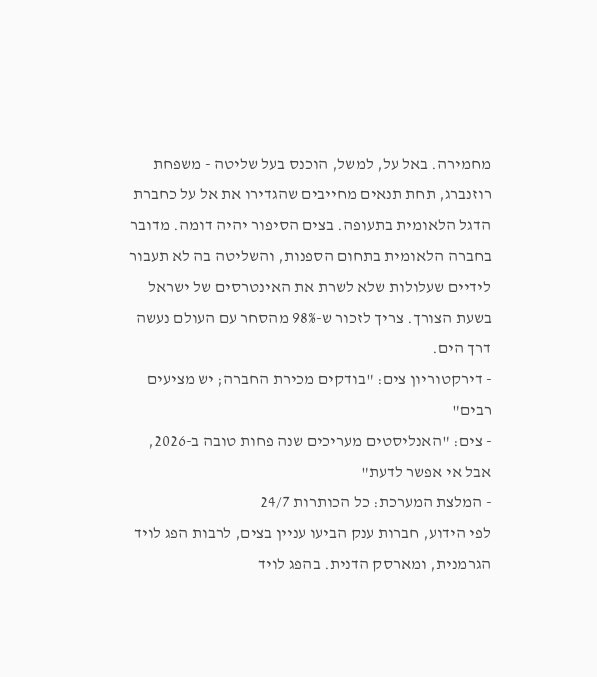מחמירה. באל על, למשל, הוכנס בעל שליטה - משפחת רוזנברג, תחת תנאים מחייבים שהגדירו את אל על כחברת הדגל הלאומית בתעופה. בצים הסיפור יהיה דומה. מדובר בחברה הלאומית בתחום הספנות, והשליטה בה לא תעבור לידיים שעלולות שלא לשרת את האינטרסים של ישראל בשעת הצורך. צריך לזכור ש-98% מהסחר עם העולם נעשה דרך הים.
- דירקטוריון צים: "בודקים מכירת החברה; יש מציעים רבים"
- צים: "האנליסטים מעריכים שנה פחות טובה ב-2026, אבל אי אפשר לדעת"
- המלצת המערכת: כל הכותרות 24/7
לפי הידוע, חברות ענק הביעו עניין בצים, לרבות הפג לויד הגרמנית, ומארסק הדנית. בהפג לויד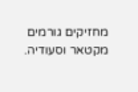מחזיקים גורמים מקטאר וסעודיה.